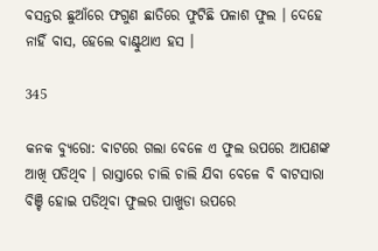ବସନ୍ତର ଛୁଆଁରେ ଫଗୁଣ ଛାତିରେ ଫୁଟିଛି ପଳାଶ ଫୁଲ । ଦେହେ ନାହିଁ ବାସ, ହେଲେ ବାଣ୍ଟୁଥାଏ ହସ ।

345

କନକ ବ୍ୟୁରୋ: ବାଟରେ ଗଲା ବେଳେ ଏ ଫୁଲ ଉପରେ ଆପଣଙ୍କ ଆଖି ପଡିଥିବ । ରାସ୍ତାରେ ଚାଲି ଚାଲି ଯିବା ବେଳେ ବି ବାଟସାରା ବିଞ୍ଚି ହୋଇ ପଡିଥିବା ଫୁଲର ପାଖୁଡା ଉପରେ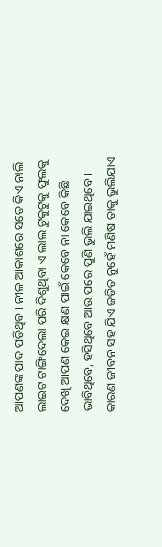ଆପଣଙ୍କ ପାଦ ପଡିଥିବ । ନୀଳ ଆକାଶରେ ସତେ କିଏ ନାଲି ଲାଇଟ ଟାଙ୍ଗିଦେଲା ପରି ଦିଶୁଥିବା ଏ ଲାଲ ଟୁକୁଟୁକୁ ଫୁଲକୁ ଦେଖି ଆପଣ କେଇ କ୍ଷଣ ପାଇଁ କେବେ ନା କେବେ କିଛି ଭାବିଥିବେ, ହସିଥିବେ ଆଉ ପରେ ପୁଣି ଭୁଲି ଯାଇଥିବେ । କାରଣ ଜୀବନ ସହ ଯିଏ ଜଡିତ ନୁହେଁ ମଣିଷ ତାକୁ ଭୁଲିଯାଏ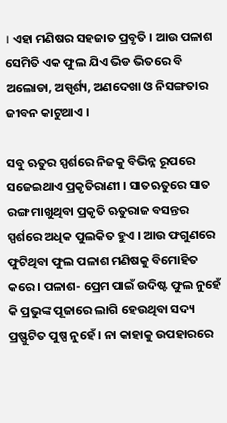। ଏହା ମଣିଷର ସହଜାତ ପ୍ରବୃତି । ଆଉ ପଳାଶ ସେମିତି ଏକ ଫୁଲ ଯିଏ ଭିଡ ଭିତରେ ବି ଅଲୋଡା, ଅସ୍ପୃର୍ଶ୍ୟ, ଅଣଦେଖା ଓ ନିସଙ୍ଗତାର ଜୀବନ କାଟୁଥାଏ ।

ସବୁ ଋତୁର ସ୍ପର୍ଶରେ ନିଜକୁ ବିଭିନ୍ନ ରୂପରେ ସଜେଇଥାଏ ପ୍ରକୃତିରାଣୀ । ସାତଋତୁରେ ସାତ ରଙ୍ଗ ମାଖୁଥିବା ପ୍ରକୃତି ଋତୁରାଜ ବସନ୍ତର ସ୍ପର୍ଶରେ ଅଧିକ ପୁଲକିତ ହୁଏ । ଆଉ ଫଗୁଣରେ ଫୁଟିଥିବା ଫୁଲ ପଳାଶ ମଣିଷକୁ ବିମୋହିତ କରେ । ପଳାଶ- ପ୍ରେମ ପାଇଁ ଉଦିଷ୍ଟ ଫୁଲ ନୁହେଁ କି ପ୍ରଭୁଙ୍କ ପୂଜାରେ ଲାଗି ହେଉଥିବା ସଦ୍ୟ ପ୍ରଷ୍ଫୁଟିତ ପୁଷ୍ପ ନୁହେଁ । ନା କାହାକୁ ଉପହାରରେ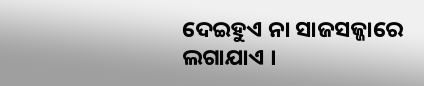ଦେଇହୁଏ ନା ସାଜସଜ୍ଜାରେ ଲଗାଯାଏ ।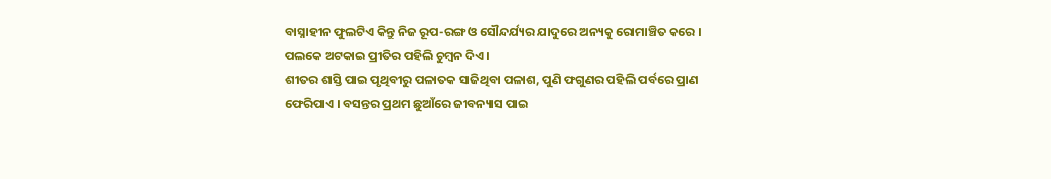ବାସ୍ନାହୀନ ଫୁଲଟିଏ କିନ୍ତୁ ନିଜ ରୂପ-ରଙ୍ଗ ଓ ସୌନ୍ଦର୍ଯ୍ୟର ଯାଦୁରେ ଅନ୍ୟକୁ ରୋମାଞ୍ଚିତ କରେ । ପଲକେ ଅଟକାଇ ପ୍ରୀତିର ପହିଲି ଚୁମ୍ବନ ଦିଏ ।
ଶୀତର ଶାସ୍ତି ପାଇ ପୃଥିବୀରୁ ପଳାତକ ସାଜିଥିବା ପଳାଶ, ପୁଣି ଫଗୁଣର ପହିଲି ପର୍ବରେ ପ୍ରାଣ ଫେରିପାଏ । ବସନ୍ତର ପ୍ରଥମ ଛୁଆଁରେ ଜୀବନ୍ୟାସ ପାଇ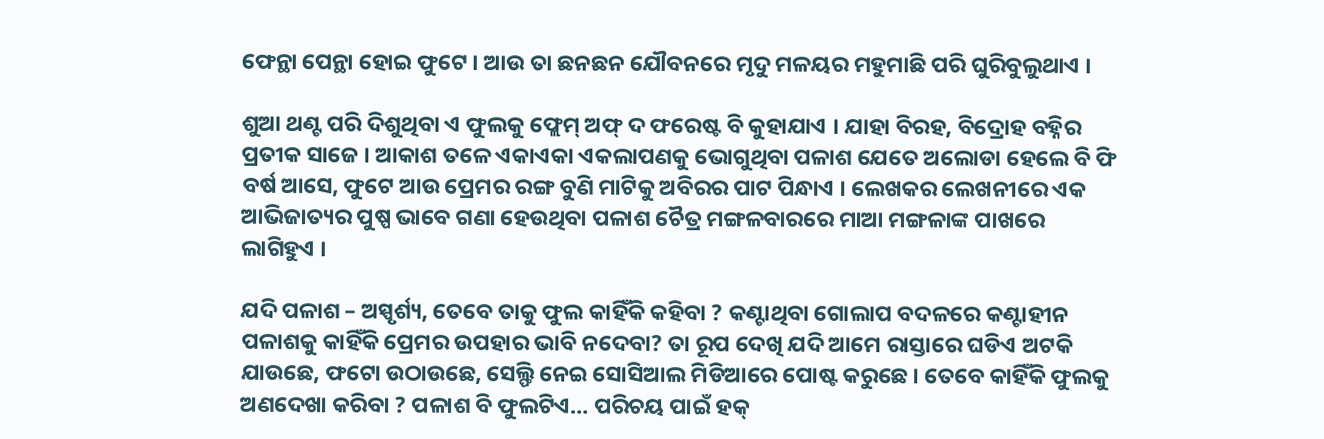ଫେନ୍ଥା ପେନ୍ଥା ହୋଇ ଫୁଟେ । ଆଉ ତା ଛନଛନ ଯୌବନରେ ମୃଦୁ ମଳୟର ମହୁମାଛି ପରି ଘୁରିବୁଲୁଥାଏ ।

ଶୁଆ ଥଣ୍ଟ ପରି ଦିଶୁଥିବା ଏ ଫୁଲକୁ ଫ୍ଲେମ୍ ଅଫ୍ ଦ ଫରେଷ୍ଟ ବି କୁହାଯାଏ । ଯାହା ବିରହ, ବିଦ୍ରୋହ ବହ୍ନିର ପ୍ରତୀକ ସାଜେ । ଆକାଶ ତଳେ ଏକାଏକା ଏକଲାପଣକୁ ଭୋଗୁଥିବା ପଳାଶ ଯେତେ ଅଲୋଡା ହେଲେ ବି ଫି ବର୍ଷ ଆସେ, ଫୁଟେ ଆଉ ପ୍ରେମର ରଙ୍ଗ ବୁଣି ମାଟିକୁ ଅବିରର ପାଟ ପିନ୍ଧାଏ । ଲେଖକର ଲେଖନୀରେ ଏକ ଆଭିଜାତ୍ୟର ପୁଷ୍ପ ଭାବେ ଗଣା ହେଉଥିବା ପଳାଶ ଚୈତ୍ର ମଙ୍ଗଳବାରରେ ମାଆ ମଙ୍ଗଳାଙ୍କ ପାଖରେ ଲାଗିହୁଏ ।

ଯଦି ପଳାଶ – ଅସ୍ପୃର୍ଶ୍ୟ, ତେବେ ତାକୁ ଫୁଲ କାହିଁକି କହିବା ? କଣ୍ଟାଥିବା ଗୋଲାପ ବଦଳରେ କଣ୍ଟାହୀନ ପଳାଶକୁ କାହିଁକି ପ୍ରେମର ଉପହାର ଭାବି ନଦେବା? ତା ରୂପ ଦେଖି ଯଦି ଆମେ ରାସ୍ତାରେ ଘଡିଏ ଅଟକି ଯାଉଛେ, ଫଟୋ ଉଠାଉଛେ, ସେଲ୍ଫି ନେଇ ସୋସିଆଲ ମିଡିଆରେ ପୋଷ୍ଟ କରୁଛେ । ତେବେ କାହିଁକି ଫୁଲକୁ ଅଣଦେଖା କରିବା ? ପଳାଶ ବି ଫୁଲଟିଏ… ପରିଚୟ ପାଇଁ ହକ୍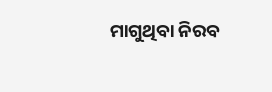ମାଗୁଥିବା ନିରବ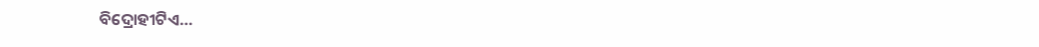ବିଦ୍ରୋହୀଟିଏ…